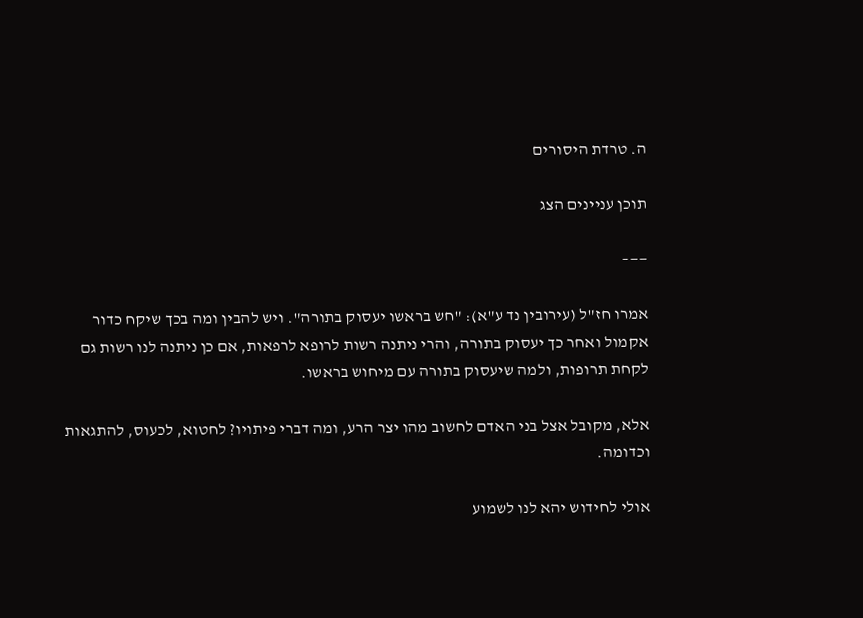ה. טרדת היסורים

תוכן עניינים הצג

——–

אמרו חז"ל (עירובין נד ע"א): "חש בראשו יעסוק בתורה". ויש להבין ומה בכך שיקח כדור אקמול ואחר כך יעסוק בתורה, והרי ניתנה רשות לרופא לרפאות, אם כן ניתנה לנו רשות גם לקחת תרופות, ולמה שיעסוק בתורה עם מיחוש בראשו.

אלא, מקובל אצל בני האדם לחשוב מהו יצר הרע, ומה דברי פיתויו? לחטוא, לכעוס, להתגאות וכדומה.

אולי לחידוש יהא לנו לשמוע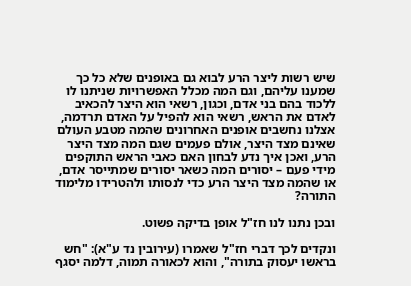שיש רשות ליצר הרע לבוא גם באופנים שלא כל כך שמענו עליהם, וגם המה מכלל האפשרויות שניתנו לו ללכוד בהם בני אדם, וכגון, רשאי הוא היצר להכאיב לאדם את הראש, רשאי הוא להפיל על האדם תרדמה, אצלנו נחשבים אופנים האחרונים שהמה מטבע העולם שאינם מצד היצר, אולם פעמים שגם המה מצד היצר הרע, ואכן איך נדע לבחון האם כאבי הראש התוקפים מידי פעם – יסורים המה כשאר יסורים שמתייסר אדם, או שהמה מצד היצר הרע כדי לנסותו ולהטרידו מלימוד התורה?

ובכן נתנו לנו חז"ל אופן בדיקה פשוט.

ונקדים לכך דברי חז"ל שאמרו (עירובין נד ע"א): "חש בראשו יעסוק בתורה", והוא לכאורה תמוה, דלמה יסגף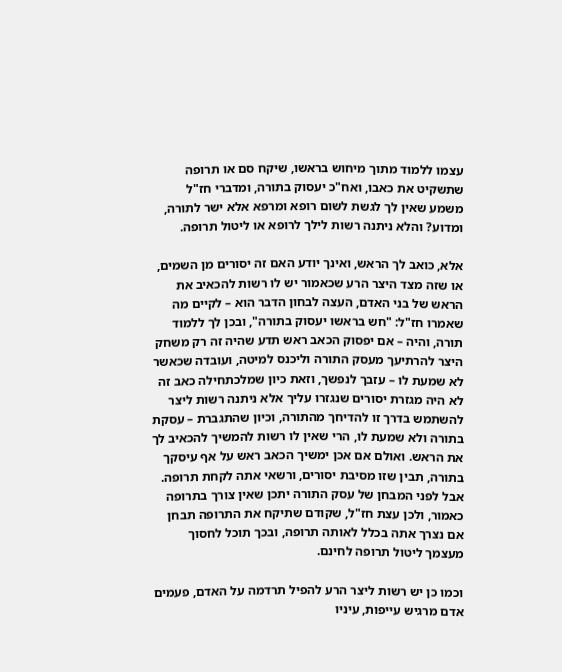עצמו ללמוד מתוך מיחוש בראשו, שיקח סם או תרופה שתשקיט את כאבו, ואח"כ יעסוק בתורה, ומדברי חז"ל משמע שאין לך לגשת לשום רופא ומרפא אלא ישר לתורה, ומדוע? והלא ניתנה רשות לילך לרופא או ליטול תרופה.

אלא, כואב לך הראש, ואינך יודע האם זה יסורים מן השמים, או שזה מצד היצר הרע שכאמור יש לו רשות להכאיב את הראש של בני האדם, העצה לבחון הדבר הוא – לקיים מה שאמרו חז"ל: "חש בראשו יעסוק בתורה", ובכן לך ללמוד תורה, והיה – אם יפסוק הכאב ראש תדע שהיה זה רק משחק היצר להרתיעך מעסק התורה וליכנס למיטה, ועובדה שכאשר לא שמעת לו – עזבך לנפשך, וזאת כיון שמלכתחילה כאב זה לא היה מגזרת יסורים שנגזרו עליך אלא ניתנה רשות ליצר להשתמש בדרך זו להדיחך מהתורה, וכיון שהתגברת – עסקת בתורה ולא שמעת לו, הרי שאין לו רשות להמשיך להכאיב לך את הראש. ואולם אם אכן ימשיך הכאב ראש על אף עיסקך בתורה, תבין שזו מסיבת יסורים, ורשאי אתה לקחת תרופה. אבל לפני המבחן של עסק התורה יתכן שאין צורך בתרופה כאמור, ולכן עצת חז"ל, שקודם שתיקח את התרופה תבחן אם נצרך אתה בכלל לאותה תרופה, ובכך תוכל לחסוך מעצמך ליטול תרופה לחינם.

וכמו כן יש רשות ליצר הרע להפיל תרדמה על האדם, פעמים אדם מרגיש עייפות, עיניו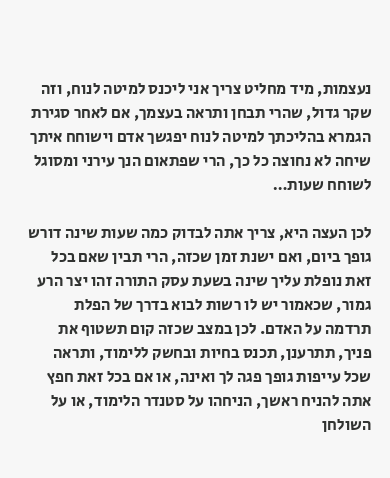נעצמות, מיד מחליט צריך אני ליכנס למיטה לנוח, וזה שקר גדול, שהרי תבחן ותראה בעצמך, אם לאחר סגירת הגמרא בהליכתך למיטה לנוח יפגשך אדם וישוחח איתך שיחה לא נחוצה כל כך, הרי שפתאום הנך עירני ומסוגל לשוחח שעות…

לכן העצה היא, צריך אתה לבדוק כמה שעות שינה דורש גופך ביום, ואם ישנת זמן שכזה, הרי תבין שאם בכל זאת נופלת עליך שינה בשעת עסק התורה זהו יצר הרע גמור, שכאמור יש לו רשות לבוא בדרך של הפלת תרדמה על האדם. לכן במצב שכזה קום תשטוף את פניך, תתרענן, תכנס בחיות ובחשק ללימוד, ותראה שכל עייפות גופך פגה לך ואינה, או אם בכל זאת חפץ אתה להניח ראשך, הניחהו על סטנדר הלימוד, או על השולחן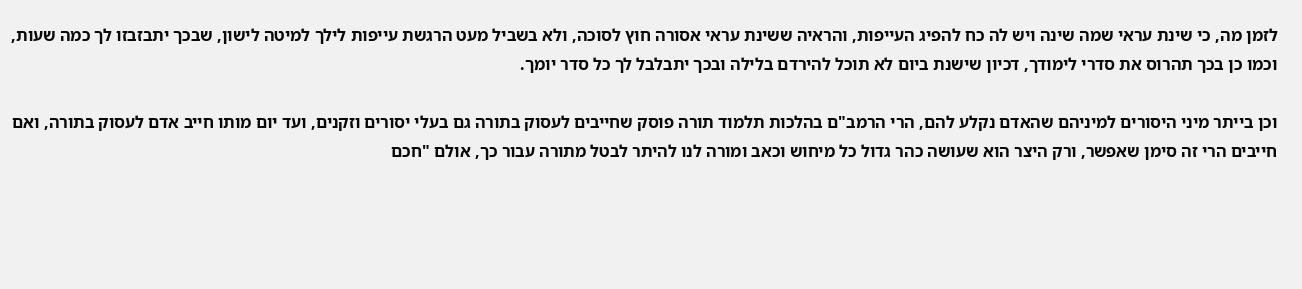לזמן מה, כי שינת עראי שמה שינה ויש לה כח להפיג העייפות, והראיה ששינת עראי אסורה חוץ לסוכה, ולא בשביל מעט הרגשת עייפות לילך למיטה לישון, שבכך יתבזבזו לך כמה שעות, וכמו כן בכך תהרוס את סדרי לימודך, דכיון שישנת ביום לא תוכל להירדם בלילה ובכך יתבלבל לך כל סדר יומך.

וכן בייתר מיני היסורים למיניהם שהאדם נקלע להם, הרי הרמב"ם בהלכות תלמוד תורה פוסק שחייבים לעסוק בתורה גם בעלי יסורים וזקנים, ועד יום מותו חייב אדם לעסוק בתורה, ואם חייבים הרי זה סימן שאפשר, ורק היצר הוא שעושה כהר גדול כל מיחוש וכאב ומורה לנו להיתר לבטל מתורה עבור כך, אולם "חכם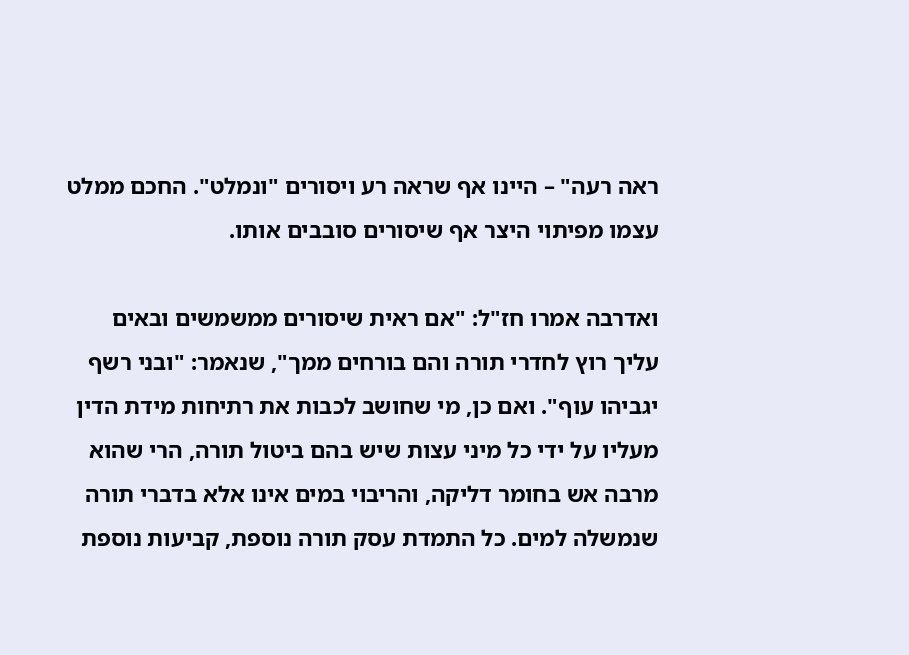ראה רעה" – היינו אף שראה רע ויסורים "ונמלט". החכם ממלט עצמו מפיתוי היצר אף שיסורים סובבים אותו.

ואדרבה אמרו חז"ל: "אם ראית שיסורים ממשמשים ובאים עליך רוץ לחדרי תורה והם בורחים ממך", שנאמר: "ובני רשף יגביהו עוף". ואם כן, מי שחושב לכבות את רתיחות מידת הדין מעליו על ידי כל מיני עצות שיש בהם ביטול תורה, הרי שהוא מרבה אש בחומר דליקה, והריבוי במים אינו אלא בדברי תורה שנמשלה למים. כל התמדת עסק תורה נוספת, קביעות נוספת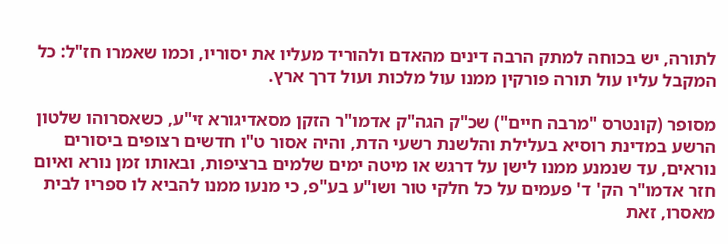לתורה, יש בכוחה למתק הרבה דינים מהאדם ולהוריד מעליו את יסוריו, וכמו שאמרו חז"ל: כל המקבל עליו עול תורה פורקין ממנו עול מלכות ועול דרך ארץ.

מסופר (קונטרס "מרבה חיים") שכ"ק הגה"ק אדמו"ר הזקן מסאדיגורא זי"ע, כשאסרוהו שלטון הרשע במדינת רוסיא בעלילת והלשנת רשעי הדת, והיה אסור ט"ו חדשים רצופים ביסורים נוראים, עד שנמנע ממנו לישן על דרגש או מיטה ימים שלמים ברציפות, ובאותו זמן נורא ואיום חזר אדמו"ר הק' ד' פעמים על כל חלקי טור ושו"ע בע"פ, כי מנעו ממנו להביא לו ספריו לבית מאסרו, זאת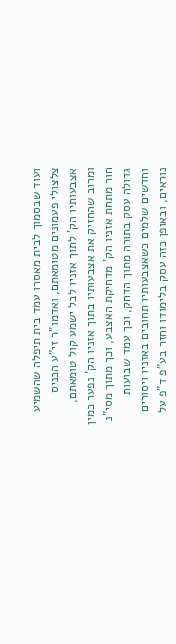ועוד שבסמוך לבית מאסרו עמד בית תיפלה שהשמיע צלצולי פעמונים מטומאתם, ואדמו"ר זי"ע הכניס אצבעותיו הק' לתוך אזניו לבל ישמע קול טומאתם, ומרוב שהחזיק את אצבעותיו בתוך אזניו הק' נפער כמין חור מתחת אזניו הק' מדחיקת האצבע, וכך מתוך מסי"נ גדולה עסק בתורה מתוך הדחק, וכך עמד שבועות וחדשים שלמים כשאצבעותיו תחובים באזניו ויסורים נוראים, ובאופן כזה עסק בלימודו וחזר בע"פ ד"פ על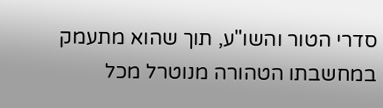סדרי הטור והשו"ע, תוך שהוא מתעמק במחשבתו הטהורה מנוטרל מכל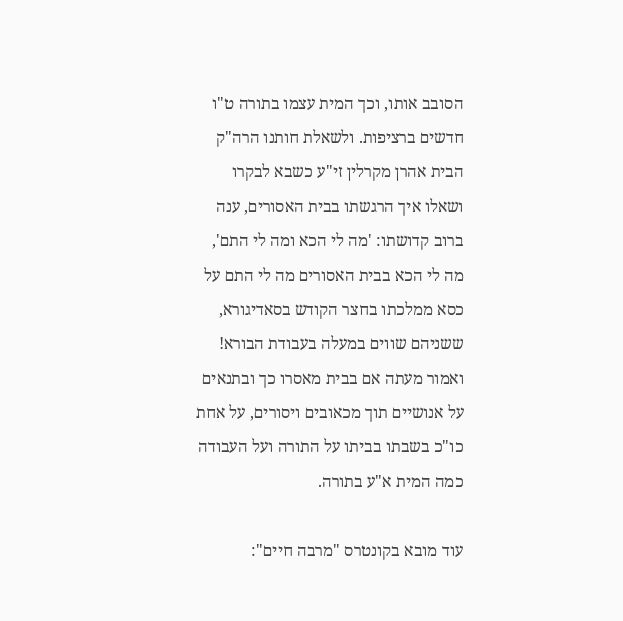הסובב אותו, וכך המית עצמו בתורה ט"ו חדשים ברציפות. ולשאלת חותנו הרה"ק הבית אהרן מקרלין זי"ע כשבא לבקרו ושאלו איך הרגשתו בבית האסורים, ענה ברוב קדושתו: 'מה לי הכא ומה לי התם', מה לי הכא בבית האסורים מה לי התם על כסא ממלכתו בחצר הקודש בסאדיגורא, ששניהם שווים במעלה בעבודת הבורא! ואמור מעתה אם בבית מאסרו כך ובתנאים על אנושיים תוך מכאובים ויסורים, על אחת כו"כ בשבתו בביתו על התורה ועל העבודה כמה המית א"ע בתורה.

עוד מובא בקונטרס "מרבה חיים":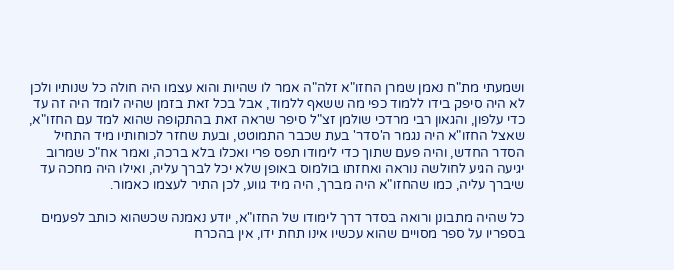ושמעתי מת"ח נאמן שמרן החזו"א זלה"ה אמר לו שהיות והוא עצמו היה חולה כל שנותיו ולכן לא היה סיפק בידו ללמוד כפי מה ששאף ללמוד, אבל בכל זאת בזמן שהיה לומד היה זה עד כדי עלפון, והגאון רבי מרדכי שולמן זצ"ל סיפר שראה זאת בהתקופה שהוא למד עם החזו"א, שאצל החזו"א היה נגמר ה'סדר' בעת שכבר התמוטט, ובעת שחזר לכוחותיו מיד התחיל הסדר החדש, והיה פעם שתוך כדי לימודו תפס פרי ואכלו בלא ברכה, ואמר אח"כ שמרוב יגיעה הגיע לחולשה נוראה ואחזתו בולמוס באופן שלא יכל לברך עליה, ואילו היה מחכה עד שיברך עליה, כמו שהחזו"א היה מברך, היה מיד גווע, לכן התיר לעצמו כאמור.

כל שהיה מתבונן ורואה בסדר דרך לימודו של החזו"א, יודע נאמנה שכשהוא כותב לפעמים בספריו על ספר מסויים שהוא עכשיו אינו תחת ידו, אין בהכרח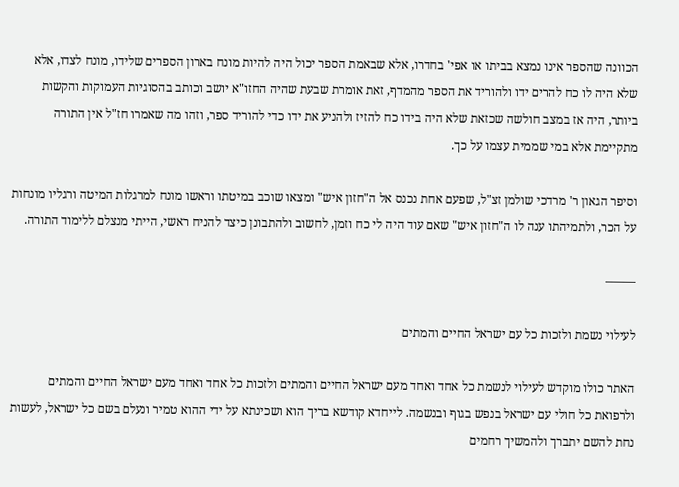הכוונה שהספר אינו נמצא בביתו או אפי' בחדרו, אלא שבאמת הספר יכול היה להיות מונח בארון הספרים שלידו, מונח לצדו, אלא שלא היה לו כח להרים ידו ולהוריד את הספר מהמדף, זאת אומרת שבעת שהיה החזו"א יושב וכותב בהסוגיות העמוקות והקשות ביותר, היה אז במצב חולשה שכזאת שלא היה בידו כח להזיז ולהניע את ידו כדי להוריד ספר, וזהו מה שאמרו חז"ל אין התורה מתקיימת אלא במי שממית עצמו על כך.

וסיפר הגאון ר' מרדכי שולמן זצ"ל, שפעם אחת נכנס אל ה"חזון איש" ומצאו שוכב במיטתו וראשו מונח למרגלות המיטה ורגליו מונחות על הכר, ולתמיהתו ענה לו ה"חזון איש" שאם עוד היה לי כח וזמן, לחשוב ולהתבונן כיצד להניח ראשי, הייתי מנצלם ללימוד התורה.

——–

לעילוי נשמת ולזכות כל עם ישראל החיים והמתים

האתר כולו מוקדש לעילוי לנשמת כל אחד ואחד מעם ישראל החיים והמתים ולזכות כל אחד ואחד מעם ישראל החיים והמתים ולרפואת כל חולי עם ישראל בנפש בגוף ובנשמה. לייחדא קודשא בריך הוא ושכינתא על ידי ההוא טמיר ונעלם בשם כל ישראל, לעשות נחת להשם יתברך ולהמשיך רחמים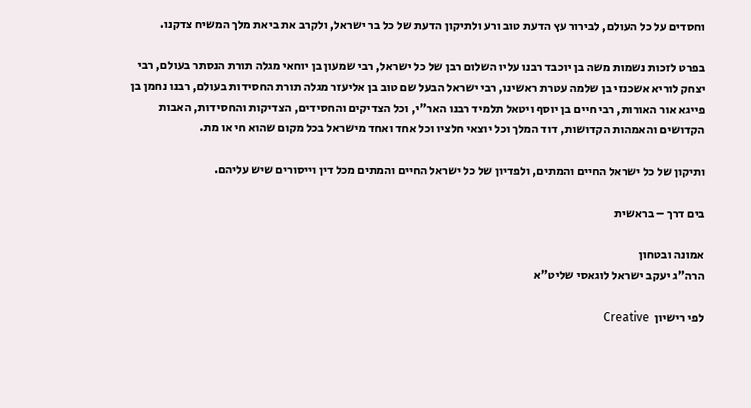וחסדים על כל העולם, לבירור עץ הדעת טוב ורע ולתיקון הדעת של כל בר ישראל, ולקרב את ביאת מלך המשיח צדקנו.

בפרט לזכות נשמות משה בן יוכבד רבנו עליו השלום רבן של כל ישראל, רבי שמעון בן יוחאי מגלה תורת הנסתר בעולם, רבי יצחק לוריא אשכנזי בן שלמה עטרת ראשינו, רבי ישראל הבעל שם טוב בן אליעזר מגלה תורת החסידות בעולם, רבנו נחמן בן פייגא אור האורות, רבי חיים בן יוסף ויטאל תלמיד רבנו האר"י, וכל הצדיקים והחסידים, הצדיקות והחסידות, האבות הקדושים והאמהות הקדושות, דוד המלך וכל יוצאי חלציו וכל אחד ואחד מישראל בכל מקום שהוא חי או מת.

ותיקון של כל ישראל החיים והמתים, ולפדיון של כל ישראל החיים והמתים מכל דין וייסורים שיש עליהם.

בים דרך – בראשית

אמונה ובטחון
הרה"ג יעקב ישראל לוגאסי שליט"א

לפי רישיון  Creative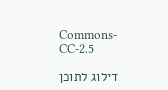Commons-CC-2.5

דילוג לתוכן